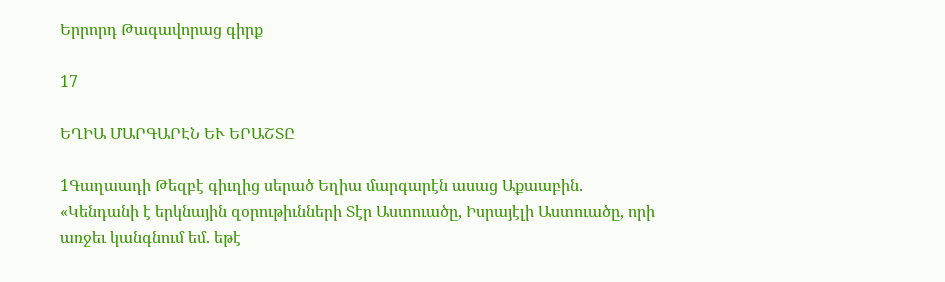Երրորդ Թագավորաց գիրք

17

ԵՂԻԱ ՄԱՐԳԱՐԷՆ ԵՒ ԵՐԱՇՏԸ

1Գաղաադի Թեզբէ գիւղից սերած Եղիա մարգարէն ասաց Աքաաբին. «Կենդանի է երկնային զօրութիւնների Տէր Աստուածը, Իսրայէլի Աստուածը, որի առջեւ կանգնում եմ. եթէ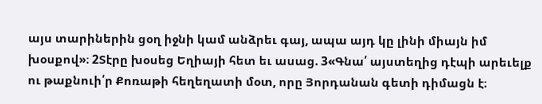այս տարիներին ցօղ իջնի կամ անձրեւ գայ, ապա այդ կը լինի միայն իմ խօսքով»։ 2Տէրը խօսեց Եղիայի հետ եւ ասաց. 3«Գնա՛ այստեղից դէպի արեւելք ու թաքնուի՛ր Քոռաթի հեղեղատի մօտ, որը Յորդանան գետի դիմացն է։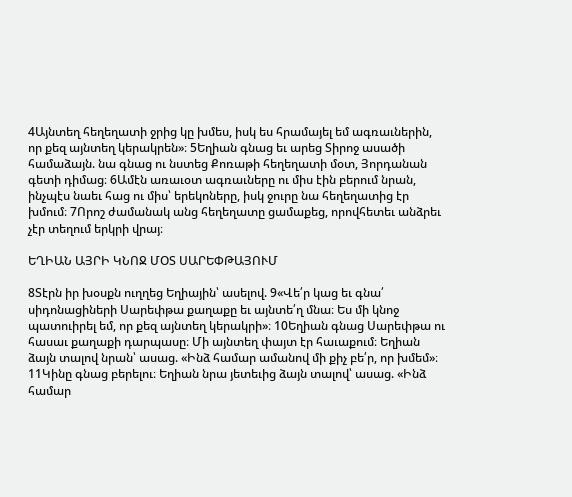4Այնտեղ հեղեղատի ջրից կը խմես, իսկ ես հրամայել եմ ագռաւներին, որ քեզ այնտեղ կերակրեն»։ 5Եղիան գնաց եւ արեց Տիրոջ ասածի համաձայն. նա գնաց ու նստեց Քոռաթի հեղեղատի մօտ, Յորդանան գետի դիմաց։ 6Ամէն առաւօտ ագռաւները ու միս էին բերում նրան, ինչպէս նաեւ հաց ու միս՝ երեկոները, իսկ ջուրը նա հեղեղատից էր խմում։ 7Որոշ ժամանակ անց հեղեղատը ցամաքեց, որովհետեւ անձրեւ չէր տեղում երկրի վրայ։

ԵՂԻԱՆ ԱՅՐԻ ԿՆՈՋ ՄՕՏ ՍԱՐԵՓԹԱՅՈՒՄ

8Տէրն իր խօսքն ուղղեց Եղիային՝ ասելով. 9«Վե՛ր կաց եւ գնա՛ սիդոնացիների Սարեփթա քաղաքը եւ այնտե՛ղ մնա։ Ես մի կնոջ պատուիրել եմ, որ քեզ այնտեղ կերակրի»։ 10Եղիան գնաց Սարեփթա ու հասաւ քաղաքի դարպասը։ Մի այնտեղ փայտ էր հաւաքում։ Եղիան ձայն տալով նրան՝ ասաց. «Ինձ համար ամանով մի քիչ բե՛ր, որ խմեմ»։ 11Կինը գնաց բերելու։ Եղիան նրա յետեւից ձայն տալով՝ ասաց. «Ինձ համար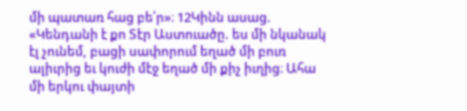մի պատառ հաց բե՛ր»։ 12Կինն ասաց. «Կենդանի է քո Տէր Աստուածը. ես մի նկանակ էլ չունեմ, բացի սափորում եղած մի բուռ ալիւրից եւ կուժի մէջ եղած մի քիչ իւղից։ Ահա մի երկու փայտի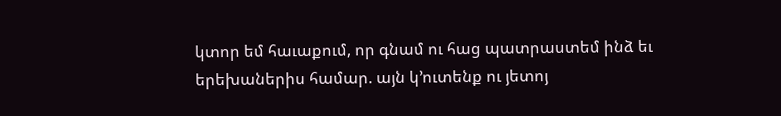կտոր եմ հաւաքում, որ գնամ ու հաց պատրաստեմ ինձ եւ երեխաներիս համար. այն կ’ուտենք ու յետոյ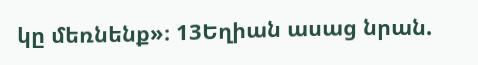կը մեռնենք»։ 13Եղիան ասաց նրան.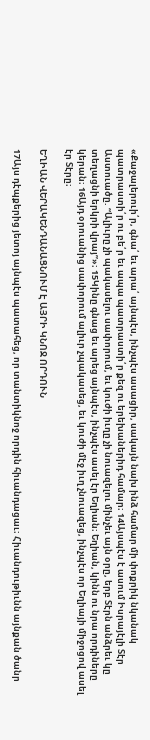«Քաջալերուի՛ր, գնա՛ եւ արա՛ այնպէս, ինչպէս ասացիր, սակայն նախ ինձ համար մի փոքրիկ նկանակ պատրաստի՛ր ու բե՛ր եւ ապա պատրաստի՛ր քեզ ու երեխաներիդ համար։ 14Այսպէս է ասում Իսրայէլի Տէր Աստուածը. “Ալիւրը չի պակասելու սափորում, եւ կուժի իւղը չի նուազելու մինչեւ այն օրը, երբ Տէրն անձրեւ կը տեղացնի երկրի վրայ”»։ 15Կինը գնաց եւ արեց այնպէս, ինչպէս ասել էր Եղիան։ Եղիան, կինն ու նրա որդիները կերան։ 16Այդ օրուանից սափորում ալիւր չպակասեց, եւ կուժի մէջ իւղ չնուազեց, ինչպէս որ Եղիայի միջոցով ասել էր Տէրը։

ԵՂԻԱՆ ՎԵՐԱԿԵՆԴԱՆԱՑՆՈՒՄ Է ԱՅՐԻ ԿՆՈՋ ՈՐԴՈՒՆ

17Այս դէպքերից յետոյ այնպէս պատահեց, որ տանտիկնոջ որդին հիւանդացաւ։ Հիւանդութիւնն այնքան ծանր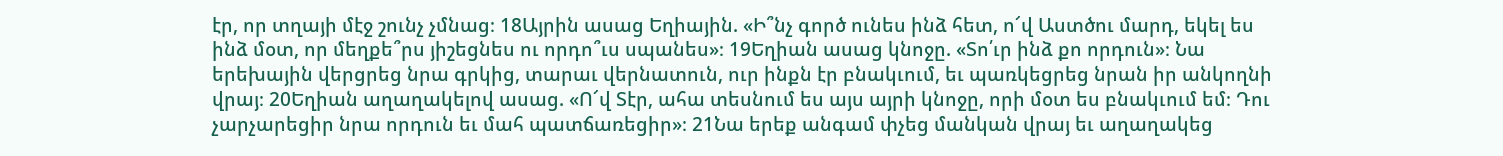էր, որ տղայի մէջ շունչ չմնաց։ 18Այրին ասաց Եղիային. «Ի՞նչ գործ ունես ինձ հետ, ո՜վ Աստծու մարդ, եկել ես ինձ մօտ, որ մեղքե՞րս յիշեցնես ու որդո՞ւս սպանես»։ 19Եղիան ասաց կնոջը. «Տո՛ւր ինձ քո որդուն»։ Նա երեխային վերցրեց նրա գրկից, տարաւ վերնատուն, ուր ինքն էր բնակւում, եւ պառկեցրեց նրան իր անկողնի վրայ։ 20Եղիան աղաղակելով ասաց. «Ո՜վ Տէր, ահա տեսնում ես այս այրի կնոջը, որի մօտ ես բնակւում եմ։ Դու չարչարեցիր նրա որդուն եւ մահ պատճառեցիր»։ 21Նա երեք անգամ փչեց մանկան վրայ եւ աղաղակեց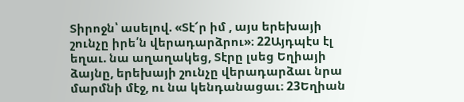Տիրոջն՝ ասելով. «Տէ՜ր իմ , այս երեխայի շունչը իրե՛ն վերադարձրու»։ 22Այդպէս էլ եղաւ. նա աղաղակեց, Տէրը լսեց Եղիայի ձայնը, երեխայի շունչը վերադարձաւ նրա մարմնի մէջ, ու նա կենդանացաւ։ 23Եղիան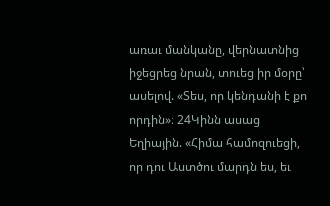առաւ մանկանը, վերնատնից իջեցրեց նրան, տուեց իր մօրը՝ ասելով. «Տես, որ կենդանի է քո որդին»։ 24Կինն ասաց Եղիային. «Հիմա համոզուեցի, որ դու Աստծու մարդն ես, եւ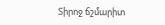Տիրոջ ճշմարիտ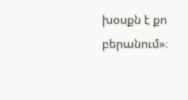խօսքն է քո բերանում»։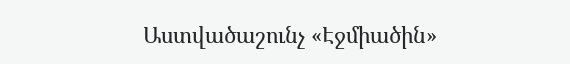Աստվածաշունչ «Էջմիածին»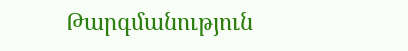Թարգմանություն